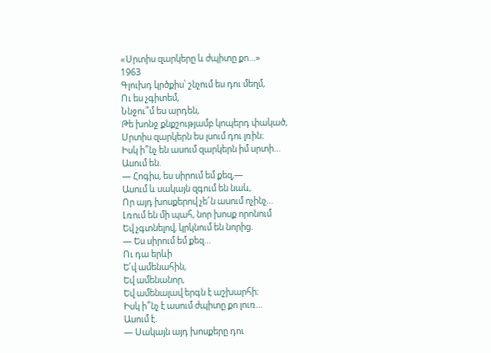«Սրտիս զարկերը և ժպիտը քո…»
1963
Գլուխդ կրծքիս՝ շնչում ես դու մեղմ,
Ու ես չգիտեմ,
Ննջու՞մ ես արդեն,
Թե խոնջ քնքշությամբ կոպերդ փակած,
Սրտիս զարկերն ես լսում դու լռին։
Իսկ ի՞նչ են ասում զարկերն իմ սրտի…
Ասում են.
— Հոգիս, ես սիրում եմ քեզ,—
Ասում և սակայն զգում են նաև,
Որ այդ խոսքերով չե՜ն ասում ոչինչ…
Լռում են մի պահ, նոր խոսք որոնում
Եվ չգտնելով, կրկնում են նորից.
— Ես սիրում եմ քեզ…
Ու դա երևի
Ե՛վ ամենահին,
Եվ ամենանոր,
Եվ ամենալավ երգն է աշխարհի։
Իսկ ի՞նչ է ասում ժպիտը քո լուռ…
Ասում է.
— Սակայն այդ խոսքերը դու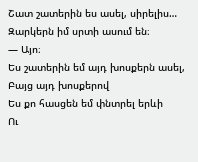Շատ շատերին ես ասել, սիրելիս…
Զարկերն իմ սրտի ասում են։
— Այո։
Ես շատերին եմ այդ խոսքերն ասել,
Բայց այդ խոսքերով
Ես քո հասցեն եմ փնտրել երևի
Ու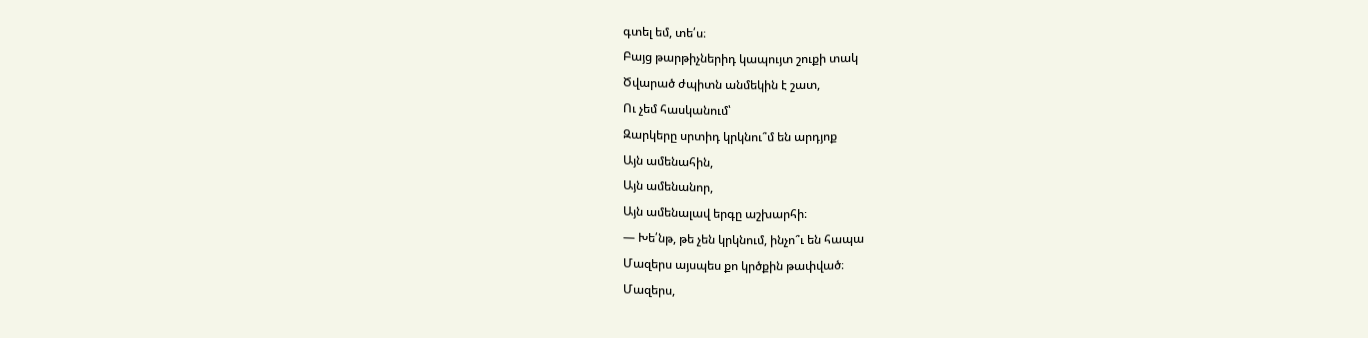գտել եմ, տե՛ս։
Բայց թարթիչներիդ կապույտ շուքի տակ
Ծվարած ժպիտն անմեկին է շատ,
Ու չեմ հասկանում՝
Զարկերը սրտիդ կրկնու՞մ են արդյոք
Այն ամենահին,
Այն ամենանոր,
Այն ամենալավ երգը աշխարհի։
— Խե՛նթ, թե չեն կրկնում, ինչո՞ւ են հապա
Մազերս այսպես քո կրծքին թափված։
Մազերս,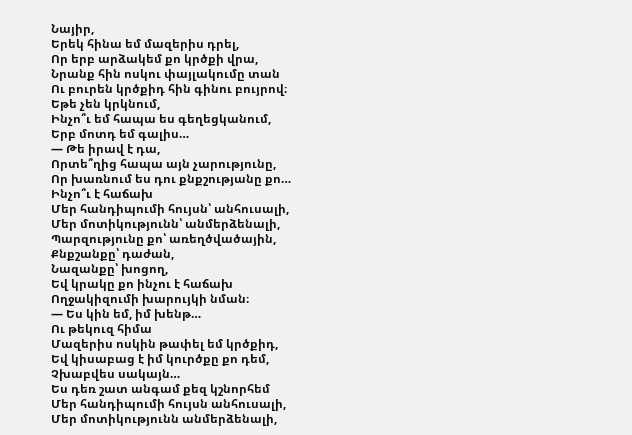Նայիր,
Երեկ հինա եմ մազերիս դրել,
Որ երբ արձակեմ քո կրծքի վրա,
Նրանք հին ոսկու փայլակումը տան
Ու բուրեն կրծքիդ հին գինու բույրով։
Եթե չեն կրկնում,
Ինչո՞ւ եմ հապա ես գեղեցկանում,
Երբ մոտդ եմ գալիս…
— Թե իրավ է դա,
Որտե՞ղից հապա այն չարությունը,
Որ խառնում ես դու քնքշությանը քո…
Ինչո՞ւ է հաճախ
Մեր հանդիպումի հույսն՝ անհուսալի,
Մեր մոտիկությունն՝ անմերձենալի,
Պարզությունը քո՝ առեղծվածային,
Քնքշանքը՝ դաժան,
Նազանքը՝ խոցող,
Եվ կրակը քո ինչու է հաճախ
Ողջակիզումի խարույկի նման։
— Ես կին եմ, իմ խենթ…
Ու թեկուզ հիմա
Մազերիս ոսկին թափել եմ կրծքիդ,
Եվ կիսաբաց է իմ կուրծքը քո դեմ,
Չխաբվես սակայն…
Ես դեռ շատ անգամ քեզ կշնորհեմ
Մեր հանդիպումի հույսն անհուսալի,
Մեր մոտիկությունն անմերձենալի,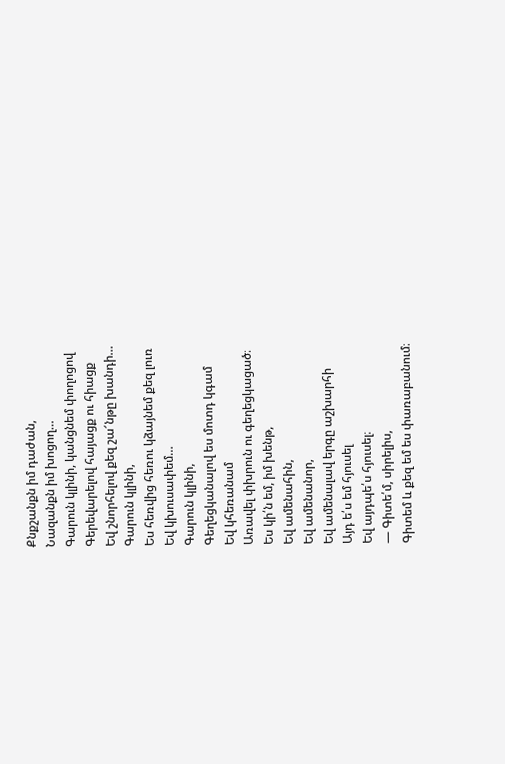Քնքշանքն իմ դաժան,
Նազանքն իմ խոցող…
Գարուն կլինի, կանցնեմ փողոցով
Գերեվարելով հայացք ու հիացք
Եվ շնորհելով քեզ շա՜նթը խանդի…
Գարուն կլինի,
Ես հեռվից հեռու կձայնեմ քեզ լուռ
Եվ կխուսափեմ…
Գարուն կլինի,
Գեղեցկանալով ես մոտդ կգամ
Եվ կհեռանամ
Առավել փխրուն ու գեղեցկացած։
Ես կի՛ն եմ, իմ խենթ,
Եվ ամենահին,
Եվ ամենանոր,
Եվ ամենալավ երգը աշխարհի
Այդ ե՛ս եմ հյուսել
Եվ այդպե՛ս հյուսել։
— Գիտե՛մ, սիրելիս,
Գիտեմ և քեզ եմ ես փառաբանում։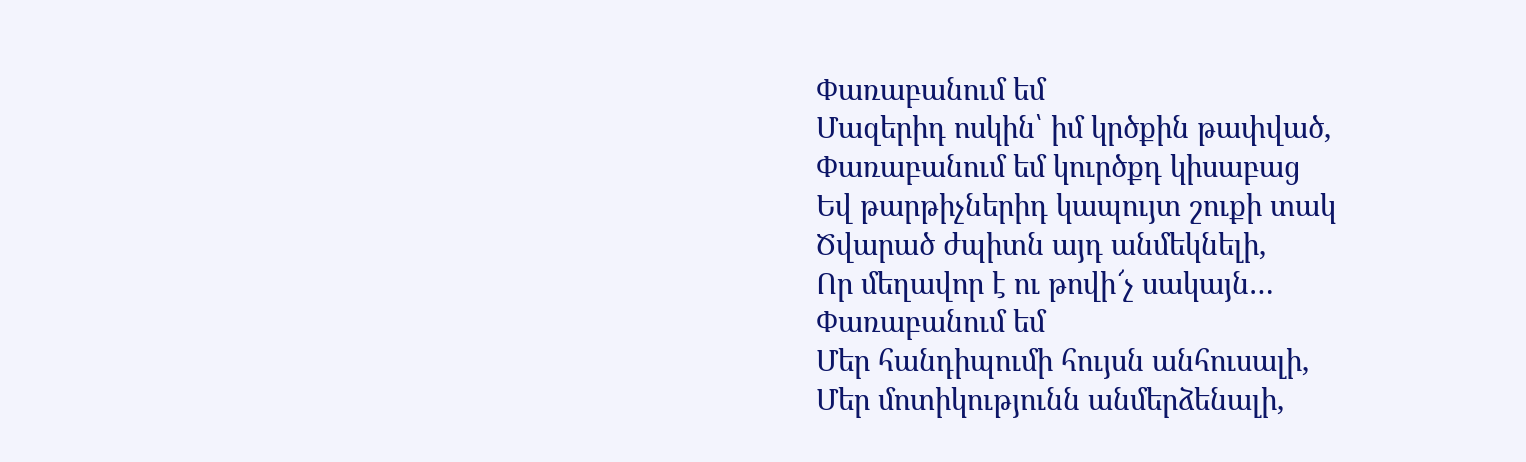Փառաբանում եմ
Մազերիդ ոսկին՝ իմ կրծքին թափված,
Փառաբանում եմ կուրծքդ կիսաբաց
Եվ թարթիչներիդ կապույտ շուքի տակ
Ծվարած ժպիտն այդ անմեկնելի,
Որ մեղավոր է ու թովի՜չ սակայն…
Փառաբանում եմ
Մեր հանդիպումի հույսն անհուսալի,
Մեր մոտիկությունն անմերձենալի,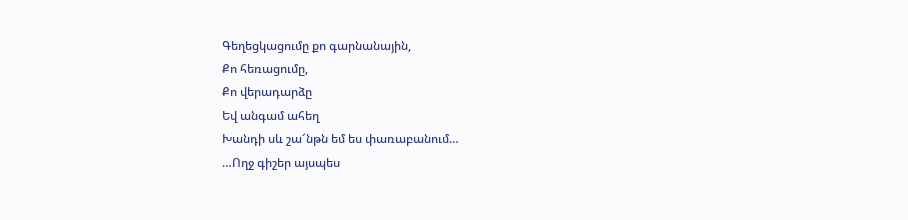Գեղեցկացումը քո գարնանային,
Քո հեռացումը,
Քո վերադարձը
Եվ անգամ ահեղ
Խանդի սև շա՜նթն եմ ես փառաբանում…
…Ողջ գիշեր այսպես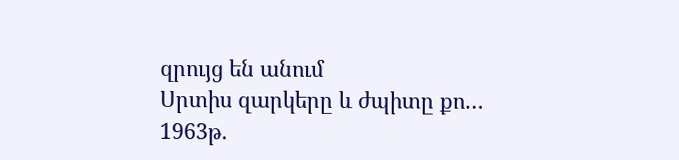զրույց են անում
Սրտիս զարկերը և ժպիտը քո…
1963թ.